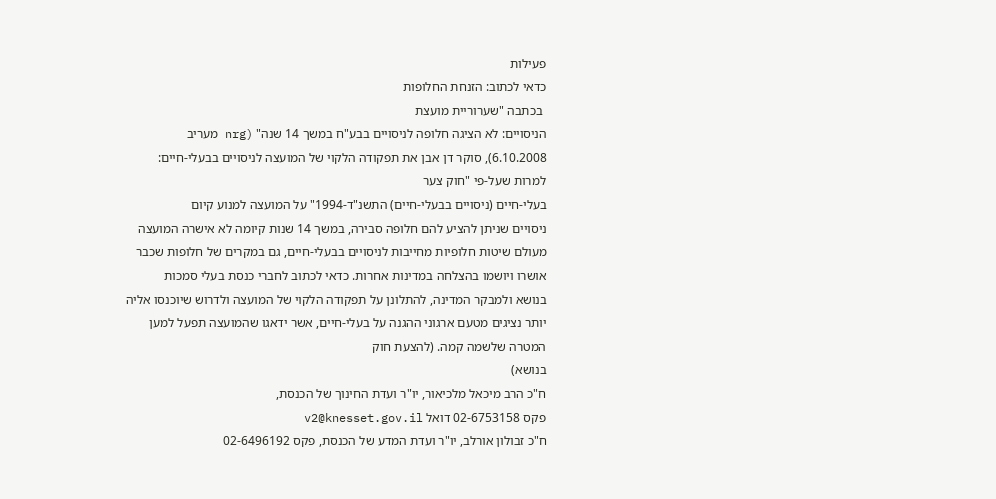פעילות
כדאי לכתוב: הזנחת החלופות
 בכתבה "שערוריית מועצת
הניסויים: לא הציגה חלופה לניסויים בבע"ח במשך 14 שנה" (nrg מעריב
6.10.2008), סוקר דן אבן את תפקודה הלקוי של המועצה לניסויים בבעלי-חיים:
למרות שעל-פי "חוק צער
בעלי-חיים (ניסויים בבעלי-חיים) התשנ"ד-1994" על המועצה למנוע קיום
ניסויים שניתן להציע להם חלופה סבירה, במשך 14 שנות קיומה לא אישרה המועצה
מעולם שיטות חלופיות מחייבות לניסויים בבעלי-חיים, גם במקרים של חלופות שכבר
אושרו ויושמו בהצלחה במדינות אחרות. כדאי לכתוב לחברי כנסת בעלי סמכות
בנושא ולמבקר המדינה, להתלונן על תפקודה הלקוי של המועצה ולדרוש שיוכנסו אליה
יותר נציגים מטעם ארגוני ההגנה על בעלי-חיים, אשר ידאגו שהמועצה תפעל למען
המטרה שלשמה קמה. (להצעת חוק
בנושא)
ח"כ הרב מיכאל מלכיאור, יו"ר ועדת החינוך של הכנסת,
פקס 02-6753158 דואל v2@knesset.gov.il
ח"כ זבולון אורלב, יו"ר ועדת המדע של הכנסת, פקס 02-6496192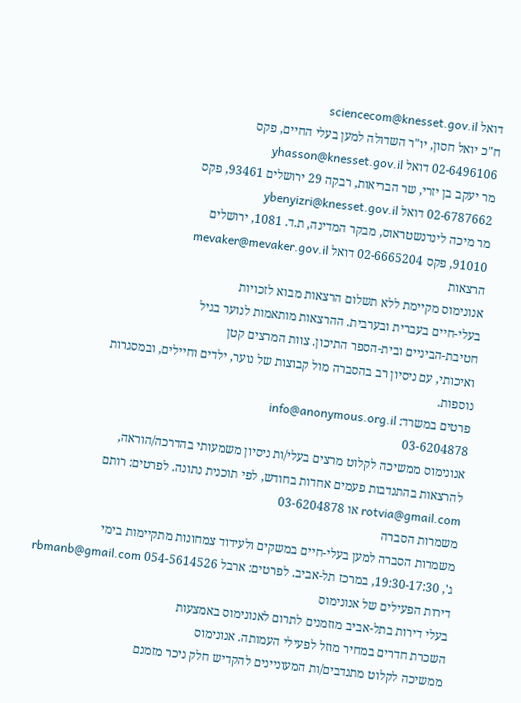דואל sciencecom@knesset.gov.il
ח"כ יואל חסון, יו"ר השדולה למען בעלי החיים, פקס
02-6496106 דואל yhasson@knesset.gov.il
מר יעקב בן יזרי, שר הבריאות, רבקה 29 ירושלים 93461, פקס
02-6787662 דואל ybenyizri@knesset.gov.il
מר מיכה לינדנשטראוס, מבקר המדינה, ת.ד. 1081, ירושלים
91010, פקס 02-6665204 דואל mevaker@mevaker.gov.il
הרצאות
אנונימוס מקיימת ללא תשלום הרצאות מבוא לזכויות
בעלי-חיים בעברית ובערבית. ההרצאות מותאמות לנוער בגיל
חטיבת-הביניים ובית-הספר התיכון. צוות המרצים קטן
ואיכותי, עם ניסיון רב בהסברה מול קבוצות של נוער, ילדים וחיילים, ובמסגרות
נוספות.
פרטים במשרד: info@anonymous.org.il
03-6204878
אנונימוס ממשיכה לקלוט מרצים בעלי/ות ניסיון משמעותי בהדרכה/הוראה,
להרצאות בהתנדבות פעמים אחדות בחודש, לפי תוכנית נתונה. לפרטים: רותם rotvia@gmail.com או 03-6204878
משמרות הסברה
משמרות הסברה למען בעלי-חיים במשקים ולעידוד צמחונות מתקיימות בימי
ג', 19:30-17:30, במרכז תל-אביב. לפרטים: ארבל 054-5614526 rbmanb@gmail.com
דירות הפעילים של אנונימוס
בעלי דירות בתל-אביב מוזמנים לתרום לאנונימוס באמצעות
השכרת חדרים במחיר מוזל לפעילי העמותה. אנונימוס
ממשיכה לקלוט מתנדבים/ות המעוניינים להקדיש חלק ניכר מזמנם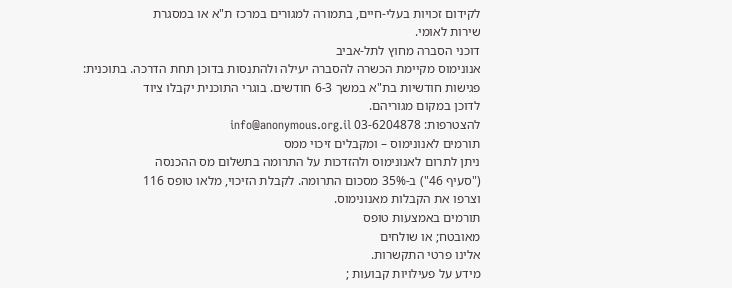לקידום זכויות בעלי-חיים, בתמורה למגורים במרכז ת"א או במסגרת
שירות לאומי.
דוכני הסברה מחוץ לתל-אביב
אנונימוס מקיימת הכשרה להסברה יעילה ולהתנסות בדוכן תחת הדרכה. בתוכנית:
פגישות חודשיות בת"א במשך 6-3 חודשים. בוגרי התוכנית יקבלו ציוד
לדוכן במקום מגוריהם.
להצטרפות: 03-6204878 info@anonymous.org.il
תורמים לאנונימוס – ומקבלים זיכוי ממס
ניתן לתרום לאנונימוס ולהזדכות על התרומה בתשלום מס ההכנסה
("סעיף 46") ב-35% מסכום התרומה. לקבלת הזיכוי, מלאו טופס 116
וצרפו את הקבלות מאנונימוס.
תורמים באמצעות טופס
מאובטח; או שולחים
אלינו פרטי התקשרות.
מידע על פעילויות קבועות ;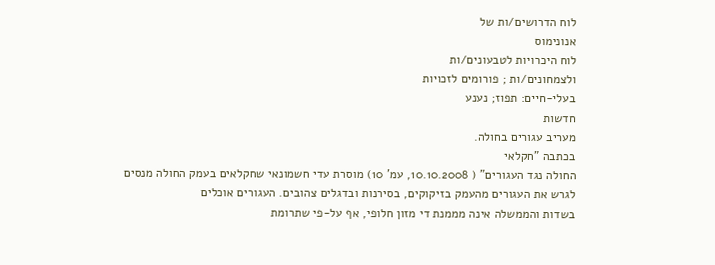לוח הדרושים/ות של
אנונימוס
לוח היכרויות לטבעונים/ות
ולצמחונים/ות ; פורומים לזכויות
בעלי-חיים: תפוז; נענע
חדשות
מעריב עגורים בחולה.
בכתבה "חקלאי
החולה נגד העגורים" ( 10.10.2008, עמ' 10) מוסרת עדי חשמונאי שחקלאים בעמק החולה מנסים
לגרש את העגורים מהעמק בזיקוקים, בסירנות ובדגלים צהובים. העגורים אוכלים
בשדות והממשלה אינה מממנת די מזון חלופי, אף על-פי שתרומת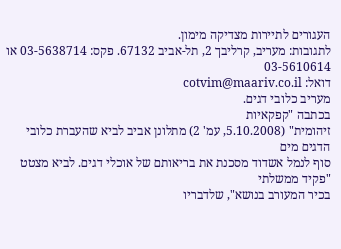העגורים לתיירות מצדיקה מימון.
לתגובות: מעריב, קרליבך 2, תל-אביב 67132. פקס: 03-5638714 או 03-5610614
דואל: cotvim@maariv.co.il
מעריב כלובי דגים.
בכתבה "קפקאיות
זיהומית" (5.10.2008, עמ' 2) מתלונן אביב לביא שהעברת כלובי הדגים מים
סוף לנמל אשדוד מסכנת את בריאותם של אוכלי דגים. לביא מצטט "פקיד ממשלתי
בכיר המעורב בנושא", שלדבריו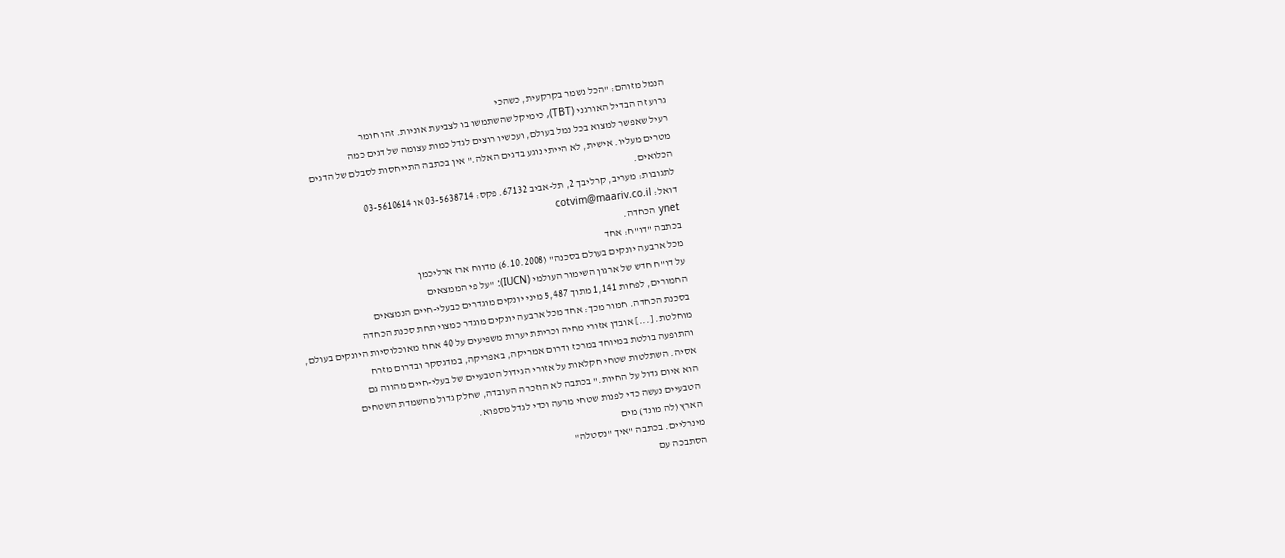הנמל מזוהם: "הכל נשמר בקרקעית, כשהכי
גרוע זה הבדיל האורגני (TBT), כימיקל שהשתמשו בו לצביעת אוניות. זהו חומר
רעיל שאפשר למצוא בכל נמל בעולם, ועכשיו רוצים לגדל כמות עצומה של דגים כמה
מטרים מעליו. אישית, לא הייתי נוגע בדגים האלה." אין בכתבה התייחסות לסבלם של הדגים
הכלואים.
לתגובות: מעריב, קרליבך 2, תל-אביב 67132. פקס: 03-5638714 או 03-5610614
דואל: cotvim@maariv.co.il
ynet הכחדה.
בכתבה "דו"ח: אחד
מכל ארבעה יונקים בעולם בסכנה" (6.10.2008) מדווח ארז ארליכמן
על דו"ח חדש של ארגון השימור העולמי (IUCN): "על פי הממצאים
החמורים, לפחות 1,141 מתוך 5,487 מיני יונקים מוגדרים כבעלי-חיים הנמצאים
בסכנת הכחדה. חמור מכך: אחד מכל ארבעה יונקים מוגדר כמצוי תחת סכנת הכחדה
מוחלטת. [...] אובדן אזורי מחיה וכריתת יערות משפיעים על 40 אחוז מאוכלוסיות היונקים בעולם,
והתופעה בולטת במיוחד במרכז ודרום אמריקה, באפריקה, במדגסקר ובדרום מזרח
אסיה. השתלטות שטחי חקלאות על אזורי הגידול הטבעיים של בעלי-חיים מהווה גם
הוא איום גדול על החיות." בכתבה לא הוזכרה העובדה, שחלק גדול מהשמדת השטחים
הטבעיים נעשה כדי לפנות שטחי מרעה וכדי לגדל מספוא.
הארץ (לה מונד) מים
מינרליים. בכתבה "איך "נסטלה"
הסתבכה עם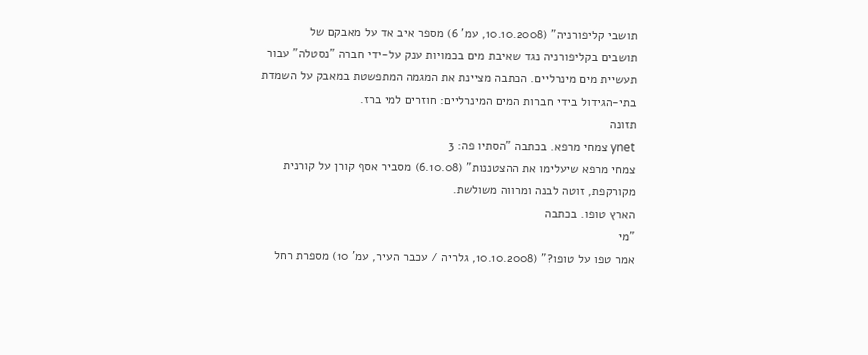תושבי קליפורניה" (10.10.2008, עמ' 6) מספר איב אד על מאבקם של
תושבים בקליפורניה נגד שאיבת מים בכמויות ענק על-ידי חברה "נסטלה" עבור
תעשיית מים מינרליים. הכתבה מציינת את המגמה המתפשטת במאבק על השמדת
בתי-הגידול בידי חברות המים המינרליים: חוזרים למי ברז.
תזונה
ynet צמחי מרפא. בכתבה "הסתיו פה: 3
צמחי מרפא שיעלימו את ההצטננות" (6.10.08) מסביר אסף קורן על קורנית
מקורקפת, זוטה לבנה ומרווה משולשת.
הארץ טופו. בכתבה
"מי
אמר טפו על טופו?" (10.10.2008, גלריה / עכבר העיר, עמ' 10) מספרת רחל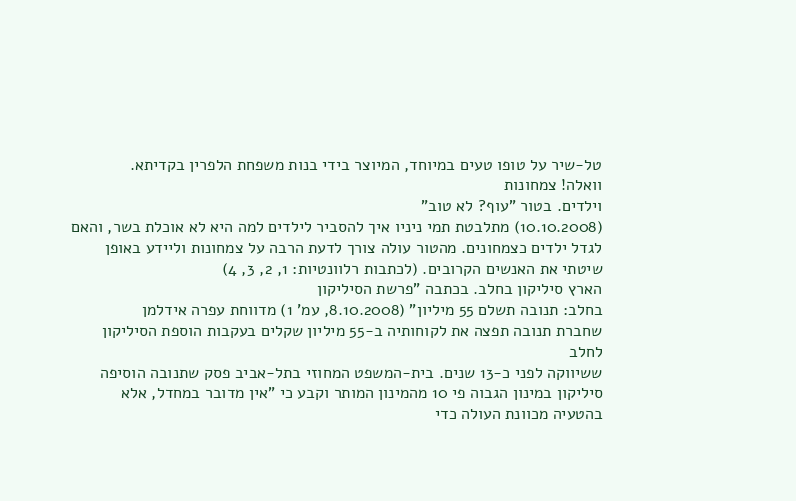טל-שיר על טופו טעים במיוחד, המיוצר בידי בנות משפחת הלפרין בקדיתא.
וואלה! צמחונות
וילדים. בטור "עוף? לא טוב"
(10.10.2008) מתלבטת תמי ניניו איך להסביר לילדים למה היא לא אוכלת בשר, והאם
לגדל ילדים כצמחונים. מהטור עולה צורך לדעת הרבה על צמחונות וליידע באופן
שיטתי את האנשים הקרובים. (לכתבות רלוונטיות: 1, 2, 3, 4)
הארץ סיליקון בחלב. בכתבה "פרשת הסיליקון
בחלב: תנובה תשלם 55 מיליון" (8.10.2008, עמ' 1) מדווחת עפרה אידלמן
שחברת תנובה תפצה את לקוחותיה ב-55 מיליון שקלים בעקבות הוספת הסיליקון לחלב
ששיווקה לפני כ-13 שנים. בית-המשפט המחוזי בתל-אביב פסק שתנובה הוסיפה
סיליקון במינון הגבוה פי 10 מהמינון המותר וקבע כי "אין מדובר במחדל, אלא
בהטעיה מכוונת העולה כדי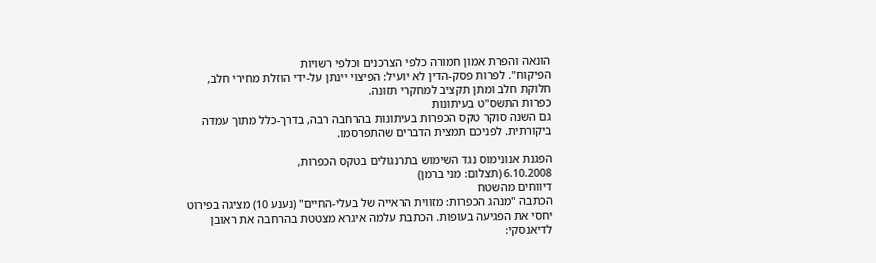הונאה והפרת אמון חמורה כלפי הצרכנים וכלפי רשויות
הפיקוח". לפרות פסק-הדין לא יועיל: הפיצוי יינתן על-ידי הוזלת מחירי חלב,
חלוקת חלב ומתן תקציב למחקרי תזונה.
כפרות התשס"ט בעיתונות
גם השנה סוקר טקס הכפרות בעיתונות בהרחבה רבה, בדרך-כלל מתוך עמדה
ביקורתית. לפניכם תמצית הדברים שהתפרסמו.

הפגנת אנונימוס נגד השימוש בתרנגולים בטקס הכפרות,
6.10.2008 (תצלום: מני ברמן)
דיווחים מהשטח
הכתבה "מנהג הכפרות: מזווית הראייה של בעלי-החיים" (נענע 10) מציגה בפירוט
יחסי את הפגיעה בעופות. הכתבת עלמה איגרא מצטטת בהרחבה את ראובן
לדיאנסקי: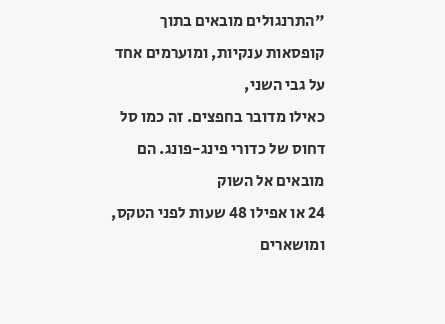"התרנגולים מובאים בתוך קופסאות ענקיות, ומוערמים אחד על גבי השני,
כאילו מדובר בחפצים. זה כמו סל דחוס של כדורי פינג-פונג. הם מובאים אל השוק
24 או אפילו 48 שעות לפני הטקס, ומושארים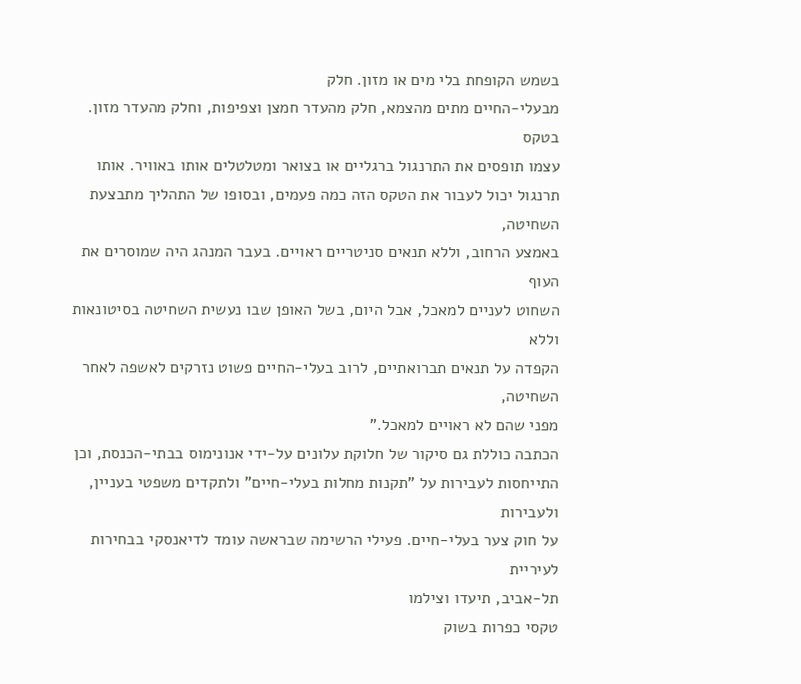בשמש הקופחת בלי מים או מזון. חלק
מבעלי-החיים מתים מהצמא, חלק מהעדר חמצן וצפיפות, וחלק מהעדר מזון. בטקס
עצמו תופסים את התרנגול ברגליים או בצואר ומטלטלים אותו באוויר. אותו
תרנגול יכול לעבור את הטקס הזה כמה פעמים, ובסופו של התהליך מתבצעת השחיטה,
באמצע הרחוב, וללא תנאים סניטריים ראויים. בעבר המנהג היה שמוסרים את העוף
השחוט לעניים למאכל, אבל היום, בשל האופן שבו נעשית השחיטה בסיטונאות וללא
הקפדה על תנאים תברואתיים, לרוב בעלי-החיים פשוט נזרקים לאשפה לאחר השחיטה,
מפני שהם לא ראויים למאכל."
הכתבה כוללת גם סיקור של חלוקת עלונים על-ידי אנונימוס בבתי-הכנסת, וכן
התייחסות לעבירות על "תקנות מחלות בעלי-חיים" ולתקדים משפטי בעניין, ולעבירות
על חוק צער בעלי-חיים. פעילי הרשימה שבראשה עומד לדיאנסקי בבחירות לעיריית
תל-אביב, תיעדו וצילמו
טקסי כפרות בשוק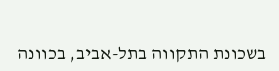בשכונת התקווה בתל-אביב, בכוונה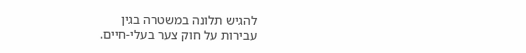להגיש תלונה במשטרה בגין
עבירות על חוק צער בעלי-חיים.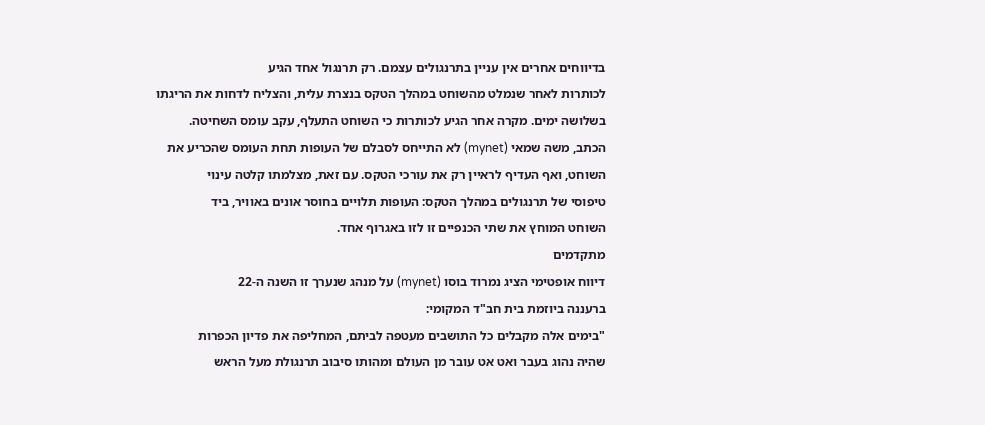בדיווחים אחרים אין עניין בתרנגולים עצמם. רק תרנגול אחד הגיע
לכותרות לאחר שנמלט מהשוחט במהלך הטקס בנצרת עלית, והצליח לדחות את הריגתו
בשלושה ימים. מקרה אחר הגיע לכותרות כי השוחט התעלף, עקב עומס השחיטה.
הכתב, משה שמאי (mynet) לא התייחס לסבלם של העופות תחת העומס שהכריע את
השוחט, ואף העדיף לראיין רק את עורכי הטקס. עם זאת, מצלמתו קלטה עינוי
טיפוסי של תרנגולים במהלך הטקס: העופות תלויים בחוסר אונים באוויר, ביד
השוחט המוחץ את שתי הכנפיים זו לזו באגרוף אחד.
מתקדמים
דיווח אופטימי הציג נמרוד בוסו (mynet) על מנהג שנערך זו השנה ה-22
ברעננה ביוזמת בית חב"ד המקומי:
"בימים אלה מקבלים כל התושבים מעטפה לביתם, המחליפה את פדיון הכפרות
שהיה נהוג בעבר ואט אט עובר מן העולם ומהותו סיבוב תרנגולת מעל הראש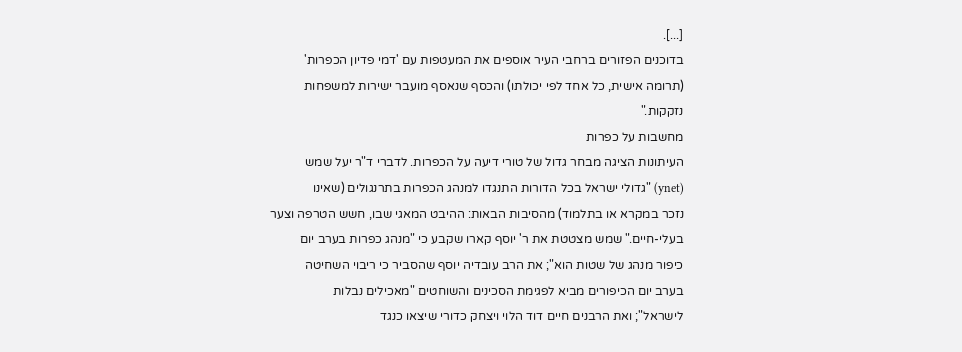[...].
בדוכנים הפזורים ברחבי העיר אוספים את המעטפות עם 'דמי פדיון הכפרות'
(תרומה אישית, כל אחד לפי יכולתו) והכסף שנאסף מועבר ישירות למשפחות
נזקקות."
מחשבות על כפרות
העיתונות הציגה מבחר גדול של טורי דיעה על הכפרות. לדברי ד"ר יעל שמש
(ynet) "גדולי ישראל בכל הדורות התנגדו למנהג הכפרות בתרנגולים (שאינו
נזכר במקרא או בתלמוד) מהסיבות הבאות: ההיבט המאגי שבו, חשש הטרפה וצער
בעלי-חיים." שמש מצטטת את ר' יוסף קארו שקבע כי "מנהג כפרות בערב יום
כיפור מנהג של שטות הוא"; את הרב עובדיה יוסף שהסביר כי ריבוי השחיטה
בערב יום הכיפורים מביא לפגימת הסכינים והשוחטים "מאכילים נבלות
לישראל"; ואת הרבנים חיים דוד הלוי ויצחק כדורי שיצאו כנגד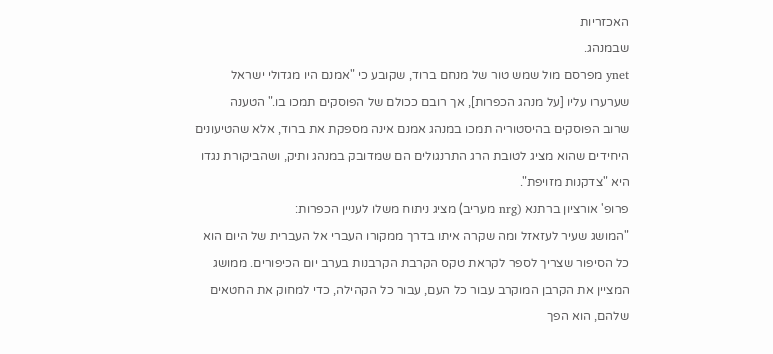האכזריות
שבמנהג.
ynet מפרסם מול שמש טור של מנחם ברוד, שקובע כי "אמנם היו מגדולי ישראל
שערערו עליו [על מנהג הכפרות], אך רובם ככולם של הפוסקים תמכו בו." הטענה
שרוב הפוסקים בהיסטוריה תמכו במנהג אמנם אינה מספקת את ברוד, אלא שהטיעונים
היחידים שהוא מציג לטובת הרג התרנגולים הם שמדובק במנהג ותיק, ושהביקורת נגדו
היא "צדקנות מזויפת".
פרופ' אורציון ברתנא (nrg מעריב) מציג ניתוח משלו לעניין הכפרות:
"המושג שעיר לעזאזל ומה שקרה איתו בדרך ממקורו העברי אל העברית של היום הוא
כל הסיפור שצריך לספר לקראת טקס הקרבת הקרבנות בערב יום הכיפורים. ממושג
המציין את הקרבן המוקרב עבור כל העם, עבור כל הקהילה, כדי למחוק את החטאים
שלהם, הוא הפך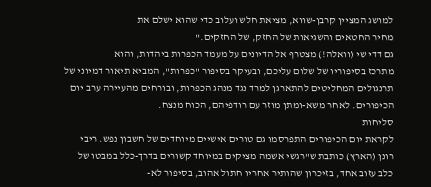למושג המציין קרבן-שווא, מציאת חלש ועלוב כדי שהוא ישלם את
מחיר החטאים והשגיאות של החזק, של החזקים."
גם דדי שי (וואלה!) מצטרף אל הדיונים על מעמד הכפרות ביהדות, והוא
מתרכז בסיפוריו של שלום עליכם, ובעיקר בסיפור "כפרות", המביא תיאור דמיוני של
תרנגולים המחליטים להתארגן למרד נגד מנהג הכפרות, ובורחים מהעיירה ערב יום
הכיפורים. לאחר משא-ומתן מוזר עם רודפיהם, הכוח מנצח.
סליחות
לקראת יום הכיפורים התפרסמו גם טורים אישיים מיוחדים של חשבון נפש. ריבי
רונן (הארץ) כותבת ש"רגשי אשמה מציקים במיוחד קשורים בדרך-כלל במבטו של
כלב עזוב אחד, בזיכרון שהותיר אחריו חתול אהוב, בסיפור לא-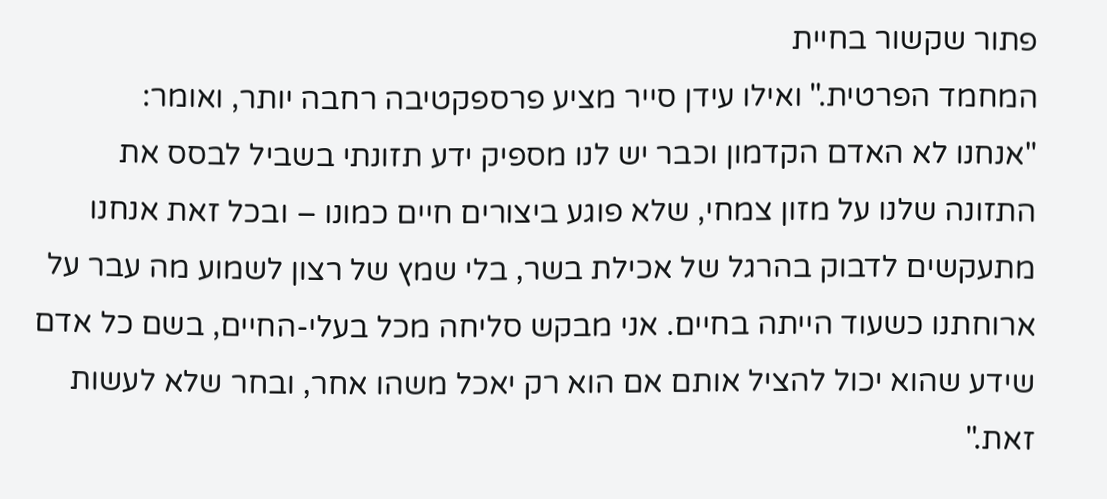פתור שקשור בחיית
המחמד הפרטית." ואילו עידן סייר מציע פרספקטיבה רחבה יותר, ואומר:
"אנחנו לא האדם הקדמון וכבר יש לנו מספיק ידע תזונתי בשביל לבסס את
התזונה שלנו על מזון צמחי, שלא פוגע ביצורים חיים כמונו – ובכל זאת אנחנו
מתעקשים לדבוק בהרגל של אכילת בשר, בלי שמץ של רצון לשמוע מה עבר על
ארוחתנו כשעוד הייתה בחיים. אני מבקש סליחה מכל בעלי-החיים, בשם כל אדם
שידע שהוא יכול להציל אותם אם הוא רק יאכל משהו אחר, ובחר שלא לעשות
זאת."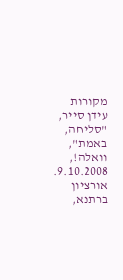מקורות
עידן סייר, "סליחה, באמת",
וואלה!, 9.10.2008. אורציון ברתנא,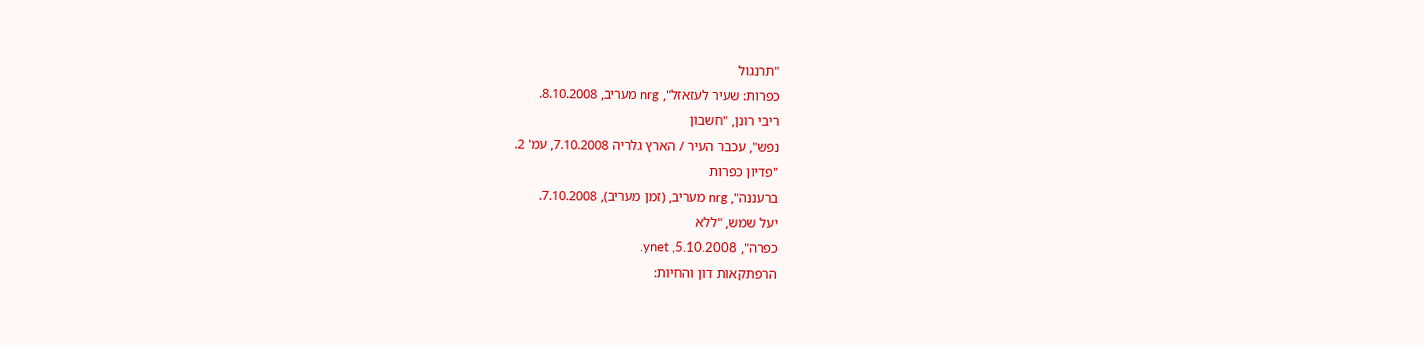"תרנגול
כפרות: שעיר לעזאזל", nrg מעריב, 8.10.2008.
ריבי רונן, "חשבון
נפש", עכבר העיר / הארץ גלריה 7.10.2008, עמ' 2.
"פדיון כפרות
ברעננה", nrg מעריב, (זמן מעריב), 7.10.2008.
יעל שמש, "ללא
כפרה", ynet ,5.10.2008.
הרפתקאות דון והחיות: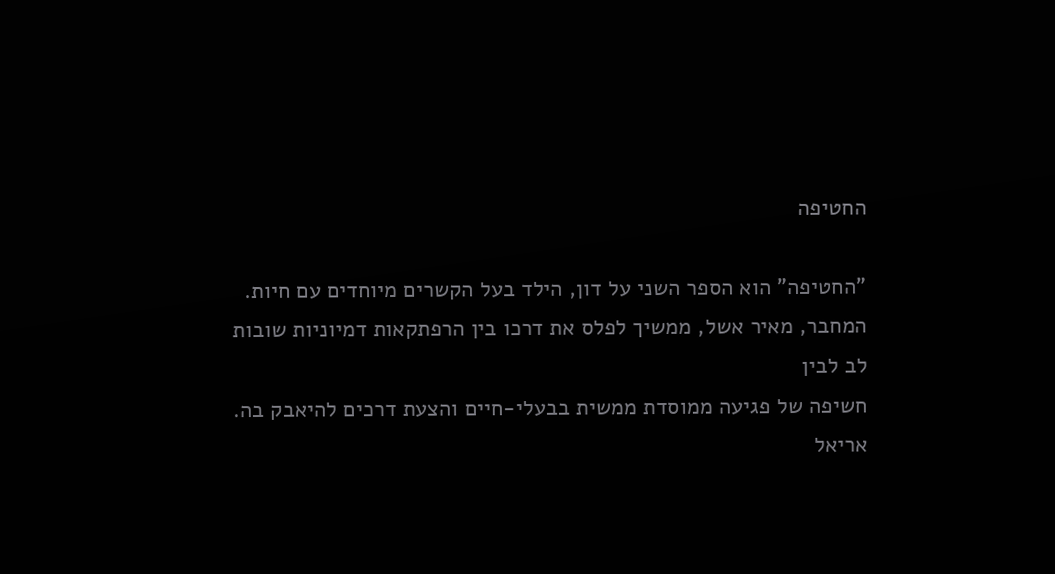החטיפה

"החטיפה" הוא הספר השני על דון, הילד בעל הקשרים מיוחדים עם חיות.
המחבר, מאיר אשל, ממשיך לפלס את דרכו בין הרפתקאות דמיוניות שובות לב לבין
חשיפה של פגיעה ממוסדת ממשית בבעלי-חיים והצעת דרכים להיאבק בה. אריאל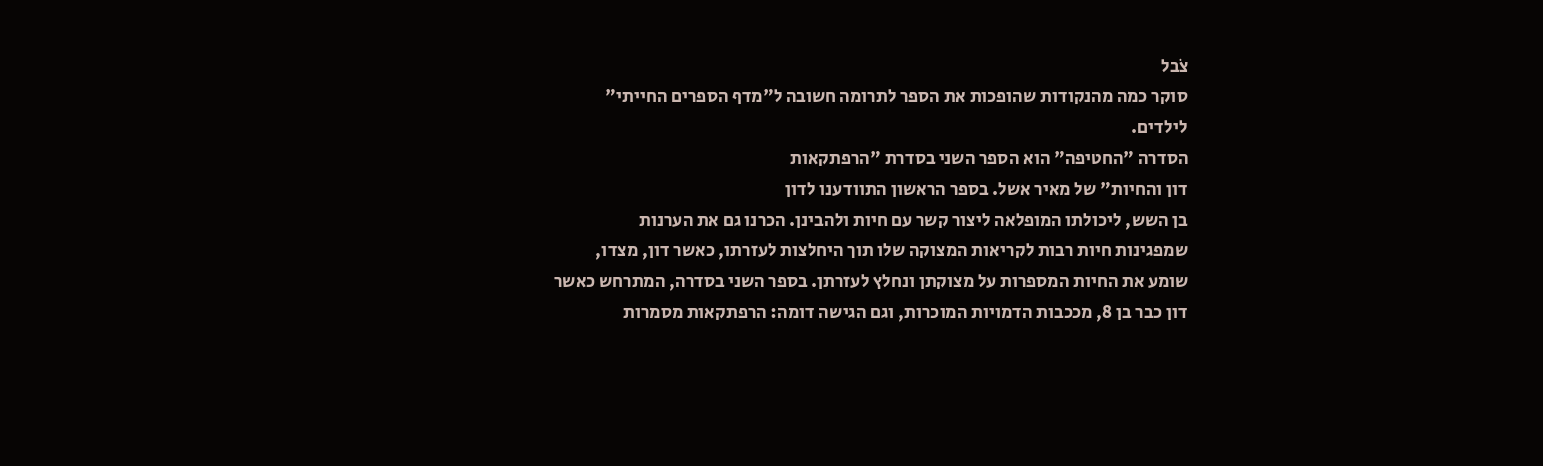צֹבל
סוקר כמה מהנקודות שהופכות את הספר לתרומה חשובה ל"מדף הספרים החייתי"
לילדים.
הסדרה "החטיפה" הוא הספר השני בסדרת "הרפתקאות
דון והחיות" של מאיר אשל. בספר הראשון התוודענו לדון
בן השש, ליכולתו המופלאה ליצור קשר עם חיות ולהבינן. הכרנו גם את הערנות
שמפגינות חיות רבות לקריאות המצוקה שלו תוך היחלצות לעזרתו, כאשר דון, מצדו,
שומע את החיות המספרות על מצוקתן ונחלץ לעזרתן. בספר השני בסדרה, המתרחש כאשר
דון כבר בן 8, מככבות הדמויות המוכרות, וגם הגישה דומה: הרפתקאות מסמרות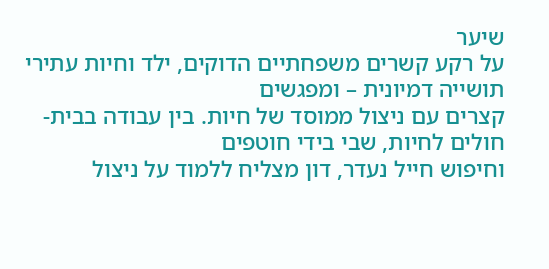שיער
על רקע קשרים משפחתיים הדוקים, ילד וחיות עתירי תושייה דמיונית – ומפגשים
קצרים עם ניצול ממוסד של חיות. בין עבודה בבית-חולים לחיות, שבי בידי חוטפים
וחיפוש חייל נעדר, דון מצליח ללמוד על ניצול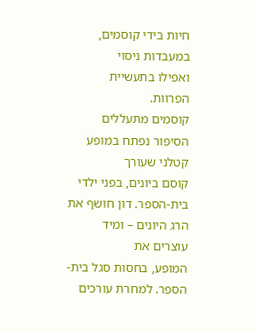חיות בידי קוסמים, במעבדות ניסוי
ואפילו בתעשיית הפרוות.
קוסמים מתעללים הסיפור נפתח במופע קטלני שעורך
קוסם ביונים, בפני ילדי בית-הספר. דון חושף את הרג היונים – ומיד עוצרים את
המופע, בחסות סגל בית-הספר. למחרת עורכים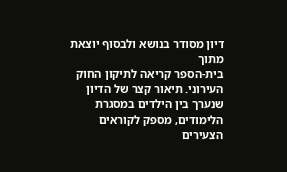דיון מסודר בנושא ולבסוף יוצאת מתוך
בית-הספר קריאה לתיקון החוק העירוני. תיאור קצר של הדיון שנערך בין הילדים במסגרת
הלימודים, מספק לקוראים הצעירים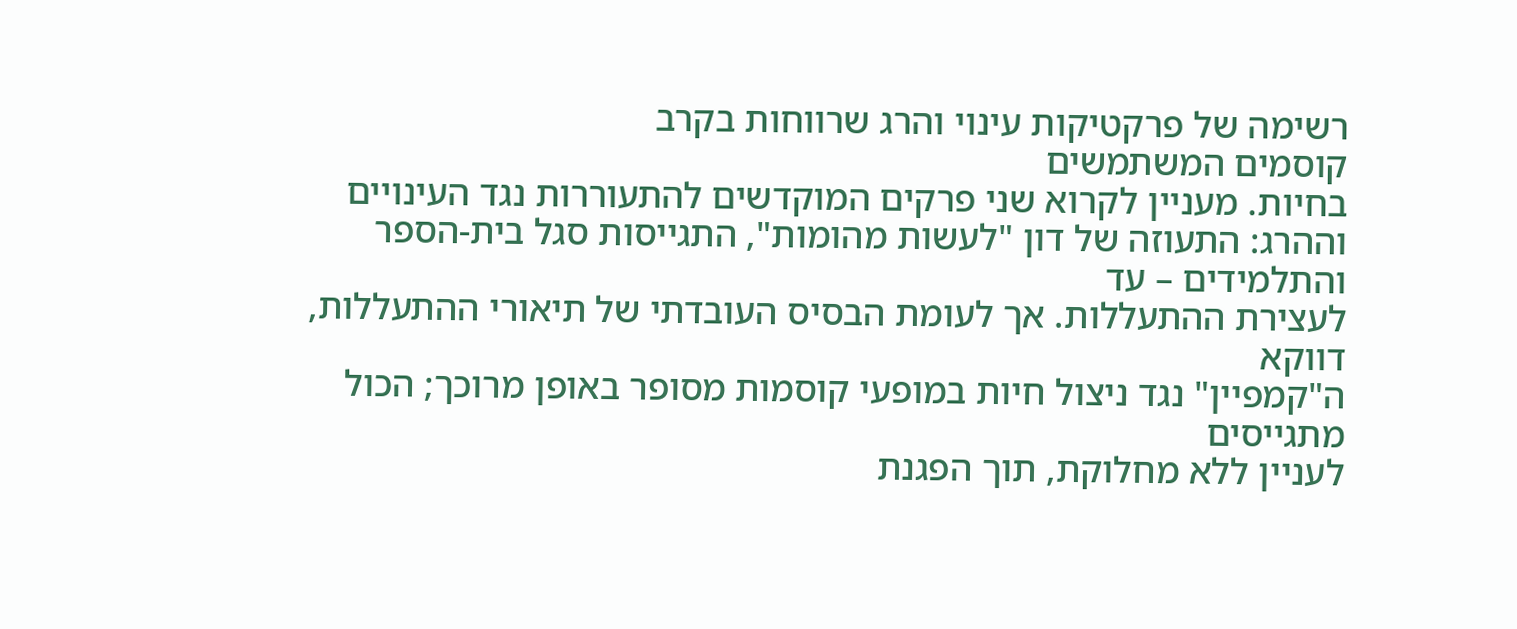רשימה של פרקטיקות עינוי והרג שרווחות בקרב
קוסמים המשתמשים
בחיות. מעניין לקרוא שני פרקים המוקדשים להתעוררות נגד העינויים
וההרג: התעוזה של דון "לעשות מהומות", התגייסות סגל בית-הספר והתלמידים – עד
לעצירת ההתעללות. אך לעומת הבסיס העובדתי של תיאורי ההתעללות, דווקא
ה"קמפיין" נגד ניצול חיות במופעי קוסמות מסופר באופן מרוכך; הכול מתגייסים
לעניין ללא מחלוקת, תוך הפגנת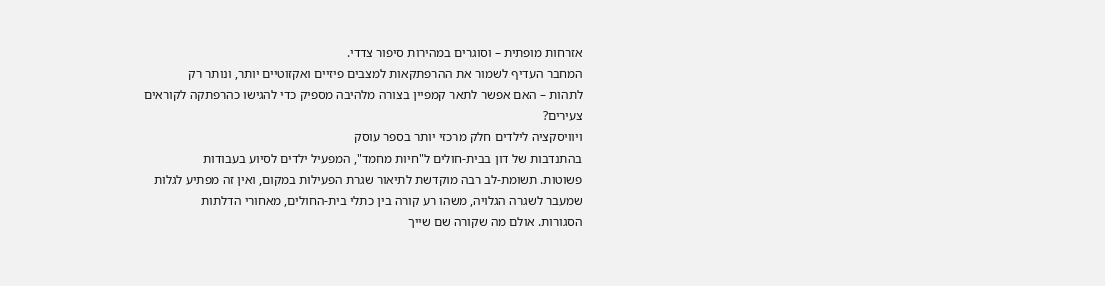אזרחות מופתית – וסוגרים במהירות סיפור צדדי.
המחבר העדיף לשמור את ההרפתקאות למצבים פיזיים ואקזוטיים יותר, ונותר רק
לתהות – האם אפשר לתאר קמפיין בצורה מלהיבה מספיק כדי להגישו כהרפתקה לקוראים
צעירים?
ויוויסקציה לילדים חלק מרכזי יותר בספר עוסק
בהתנדבות של דון בבית-חולים ל"חיות מחמד", המפעיל ילדים לסיוע בעבודות
פשוטות. תשומת-לב רבה מוקדשת לתיאור שגרת הפעילות במקום, ואין זה מפתיע לגלות
שמעבר לשגרה הגלויה, משהו רע קורה בין כתלי בית-החולים, מאחורי הדלתות
הסגורות. אולם מה שקורה שם שייך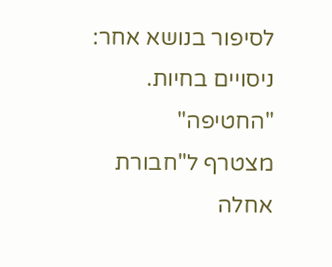לסיפור בנושא אחר: ניסויים בחיות. "החטיפה"
מצטרף ל"חבורת אחלה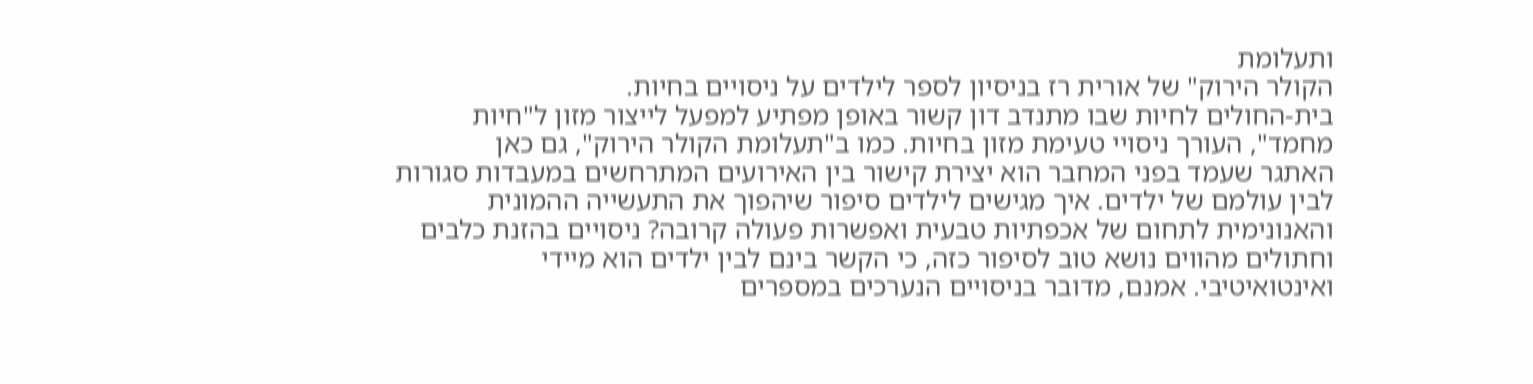ותעלומת
הקולר הירוק" של אורית רז בניסיון לספר לילדים על ניסויים בחיות.
בית-החולים לחיות שבו מתנדב דון קשור באופן מפתיע למפעל לייצור מזון ל"חיות
מחמד", העורך ניסויי טעימת מזון בחיות. כמו ב"תעלומת הקולר הירוק", גם כאן
האתגר שעמד בפני המחבר הוא יצירת קישור בין האירועים המתרחשים במעבדות סגורות
לבין עולמם של ילדים. איך מגישים לילדים סיפור שיהפוך את התעשייה ההמונית
והאנונימית לתחום של אכפתיות טבעית ואפשרות פעולה קרובה? ניסויים בהזנת כלבים
וחתולים מהווים נושא טוב לסיפור כזה, כי הקשר בינם לבין ילדים הוא מיידי
ואינטואיטיבי. אמנם, מדובר בניסויים הנערכים במספרים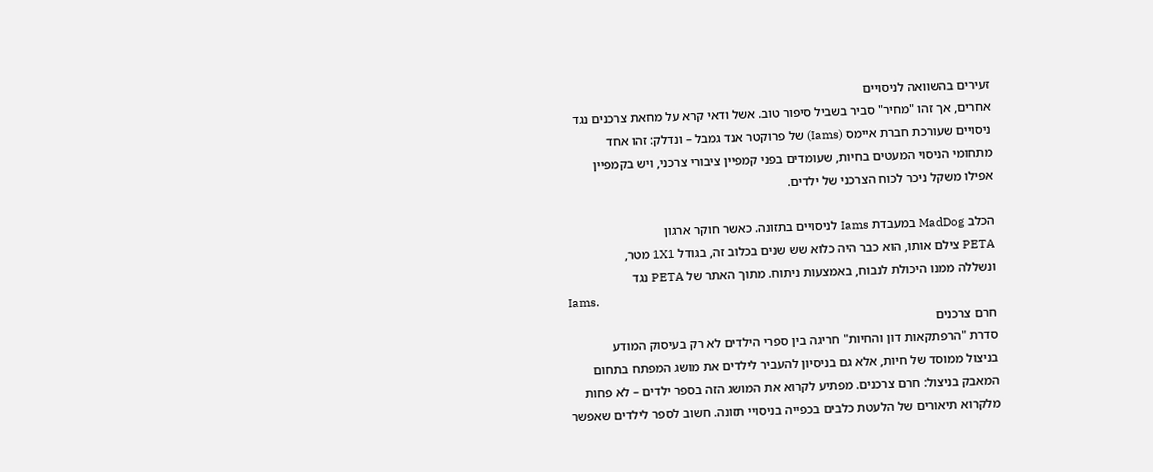זעירים בהשוואה לניסויים
אחרים, אך זהו "מחיר" סביר בשביל סיפור טוב. אשל ודאי קרא על מחאת צרכנים נגד
ניסויים שעורכת חברת איימס (Iams) של פרוקטר אנד גמבל – ונדלק: זהו אחד
מתחומי הניסוי המעטים בחיות, שעומדים בפני קמפיין ציבורי צרכני, ויש בקמפיין
אפילו משקל ניכר לכוח הצרכני של ילדים.

הכלב MadDog במעבדת Iams לניסויים בתזונה. כאשר חוקר ארגון
PETA צילם אותו, הוא כבר היה כלוא שש שנים בכלוב זה, בגודל 1X1 מטר,
ונשללה ממנו היכולת לנבוח, באמצעות ניתוח. מתוך האתר של PETA נגד
Iams.
חרם צרכנים
סדרת "הרפתקאות דון והחיות" חריגה בין ספרי הילדים לא רק בעיסוק המודע
בניצול ממוסד של חיות, אלא גם בניסיון להעביר לילדים את מושג המפתח בתחום
המאבק בניצול: חרם צרכנים. מפתיע לקרוא את המושג הזה בספר ילדים – לא פחות
מלקרוא תיאורים של הלעטת כלבים בכפייה בניסויי תזונה. חשוב לספר לילדים שאפשר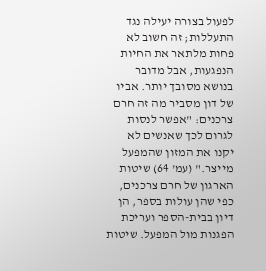לפעול בצורה יעילה נגד התעללות; זה חשוב לא פחות מלתאר את החיות
הנפגעות, אבל מדובר בנושא מסובך יותר. אביו של דון מסביר מה זה חרם
צרכנים: "אפשר לנסות לגרום לכך שאנשים לא יקנו את המזון שהמפעל מייצר." (עמ' 64) שיטות הארגון של חרם צרכנים, כפי שהן עולות בספר, הן
דיון בבית-הספר ועריכת הפגנות מול המפעל. שיטות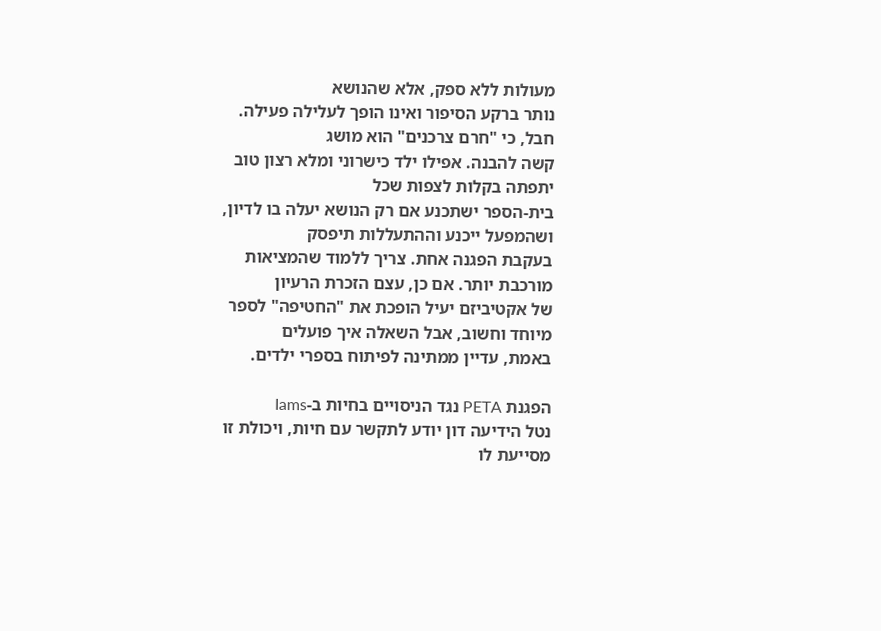מעולות ללא ספק, אלא שהנושא
נותר ברקע הסיפור ואינו הופך לעלילה פעילה. חבל, כי "חרם צרכנים" הוא מושג
קשה להבנה. אפילו ילד כישרוני ומלא רצון טוב יתפתה בקלות לצפות שכל
בית-הספר ישתכנע אם רק הנושא יעלה בו לדיון, ושהמפעל ייכנע וההתעללות תיפסק
בעקבת הפגנה אחת. צריך ללמוד שהמציאות מורכבת יותר. אם כן, עצם הזכרת הרעיון
של אקטיביזם יעיל הופכת את "החטיפה" לספר מיוחד וחשוב, אבל השאלה איך פועלים
באמת, עדיין ממתינה לפיתוח בספרי ילדים.

הפגנת PETA נגד הניסויים בחיות ב-Iams
נטל הידיעה דון יודע לתקשר עם חיות, ויכולת זו
מסייעת לו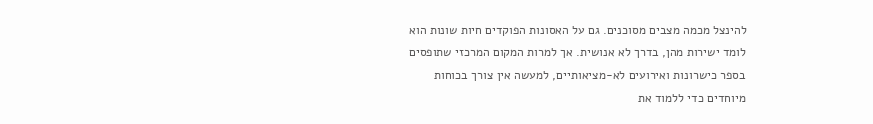להינצל מכמה מצבים מסוכנים. גם על האסונות הפוקדים חיות שונות הוא
לומד ישירות מהן, בדרך לא אנושית. אך למרות המקום המרכזי שתופסים
בספר כישרונות ואירועים לא-מציאותיים, למעשה אין צורך בכוחות
מיוחדים כדי ללמוד את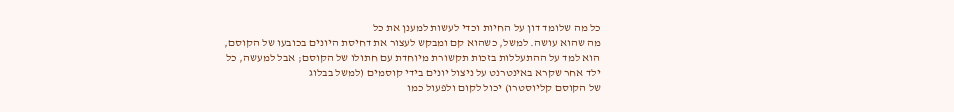כל מה שלומד דון על החיות וכדי לעשות למענן את כל
מה שהוא עושה. למשל, כשהוא קם ומבקש לעצור את דחיסת היונים בכובעו של הקוסם,
הוא למד על ההתעללות בזכות תקשורת מיוחדת עם חתולו של הקוסם; אבל למעשה, כל
ילד אחר שקרא באינטרנט על ניצול יונים בידי קוסמים (למשל בבלוג
של הקוסם קליוסטרו) יכול לקום ולפעול כמו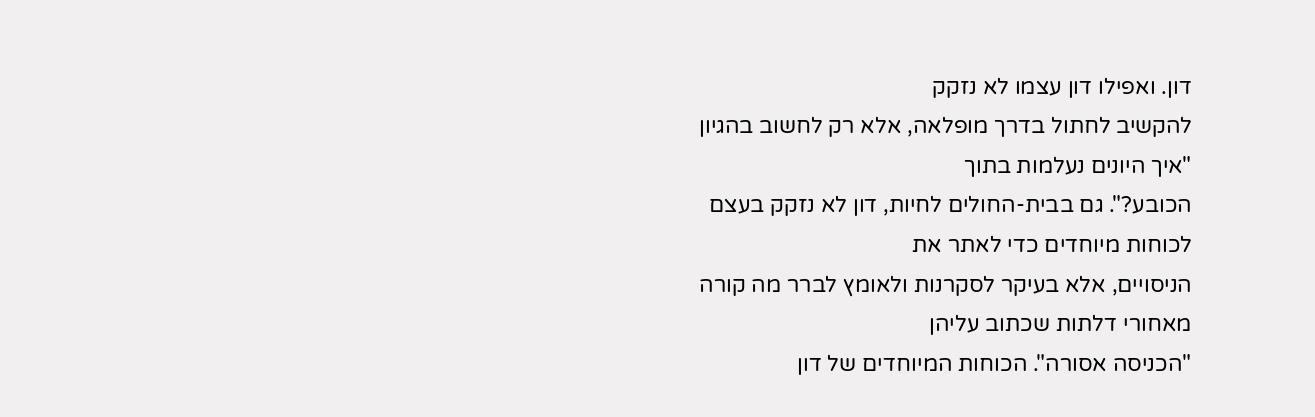דון. ואפילו דון עצמו לא נזקק
להקשיב לחתול בדרך מופלאה, אלא רק לחשוב בהגיון "איך היונים נעלמות בתוך
הכובע?". גם בבית-החולים לחיות, דון לא נזקק בעצם לכוחות מיוחדים כדי לאתר את
הניסויים, אלא בעיקר לסקרנות ולאומץ לברר מה קורה מאחורי דלתות שכתוב עליהן
"הכניסה אסורה". הכוחות המיוחדים של דון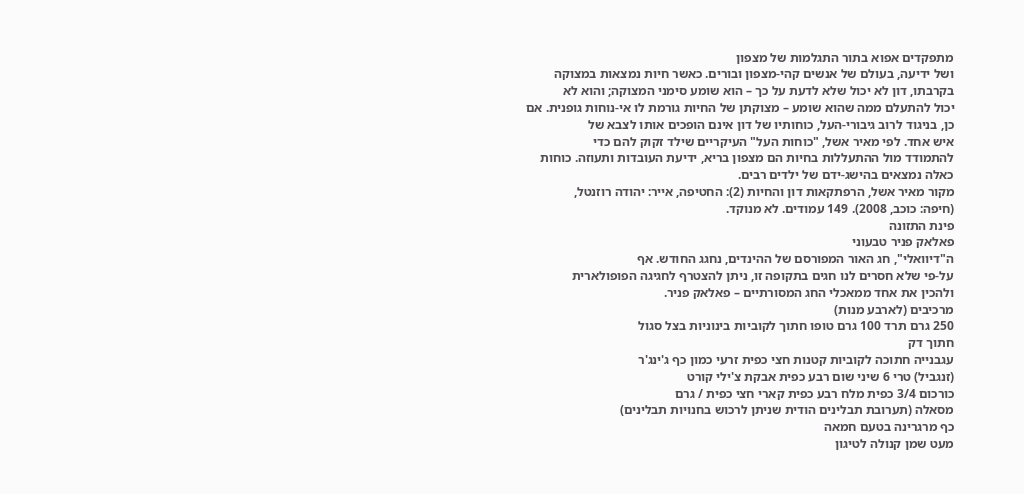מתפקדים אפוא בתור התגלמות של מצפון
ושל ידיעה, בעולם של אנשים קהי-מצפון ובורים. כאשר חיות נמצאות במצוקה
בקרבתו, דון לא יכול שלא לדעת על כך – הוא שומע סימני המצוקה; והוא לא
יכול להתעלם ממה שהוא שומע – מצוקתן של החיות גורמת לו אי-נוחות גופנית. אם
כן, בניגוד לרוב גיבורי-העל, כוחותיו של דון אינם הופכים אותו לצבא של
איש אחד. לפי מאיר אשל, "כוחות העל" העיקריים שילד זקוק להם כדי
להתמודד מול ההתעללות בחיות הם מצפון בריא, ידיעת העובדות ותעוזה. כוחות
כאלה נמצאים בהישג-ידם של ילדים רבים.
מקור מאיר אשל, הרפתקאות דון והחיות (2): החטיפה, אייר: יהודה רוזנטל,
(חיפה: כוכב, 2008). 149 עמודים. לא מנוקד.
פינת התזונה
פאלאק פניר טבעוני
ה"דיוואלי", חג האור המפורסם של ההינדים, נחגג החודש. אף
על-פי שלא חסרים לנו חגים בתקופה זו, ניתן להצטרף לחגיגה הפופולארית
ולהכין את אחד ממאכלי החג המסורתיים – פאלאק פניר.
מרכיבים (לארבע מנות)
250 גרם תרד 100 גרם טופו חתוך לקוביות בינוניות בצל סגול
חתוך דק
עגבנייה חתוכה לקוביות קטנות חצי כפית זרעי כמון כף ג'ינג'ר
(זנגביל) טרי 6 שיני שום רבע כפית אבקת צ'ילי קורט
כורכום 3/4 כפית מלח רבע כפית קארי חצי כפית / גרם
מסאלה (תערובת תבלינים הודית שניתן לרכוש בחנויות תבלינים)
כף מרגרינה בטעם חמאה
מעט שמן קנולה לטיגון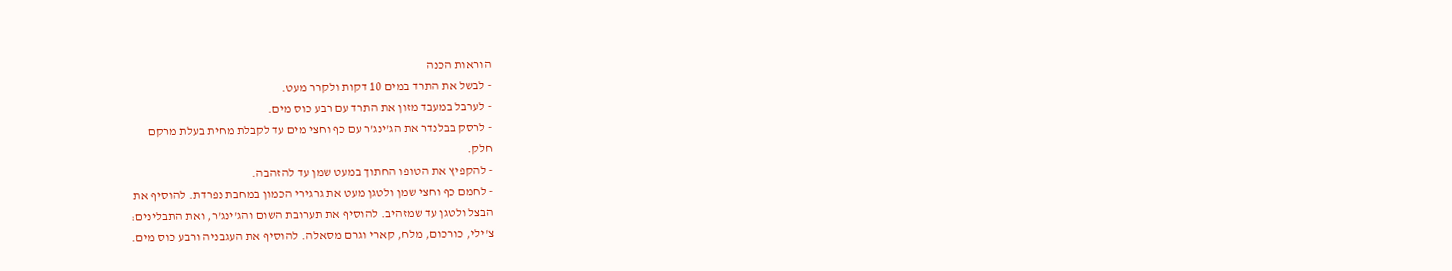הוראות הכנה
- לבשל את התרד במים 10 דקות ולקרר מעט.
- לערבל במעבד מזון את התרד עם רבע כוס מים.
- לרסק בבלנדר את הג'ינג'ר עם כף וחצי מים עד לקבלת מחית בעלת מרקם
חלק.
- להקפיץ את הטופו החתוך במעט שמן עד להזהבה.
- לחמם כף וחצי שמן ולטגן מעט את גרגירי הכמון במחבת נפרדת. להוסיף את
הבצל ולטגן עד שמזהיב. להוסיף את תערובת השום והג'ינג'ר, ואת התבלינים:
צ'ילי, כורכום, מלח, קארי וגרם מסאלה. להוסיף את העגבניה ורבע כוס מים.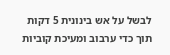לבשל על אש בינונית 5 דקות תוך כדי ערבוב ומעיכת קוביות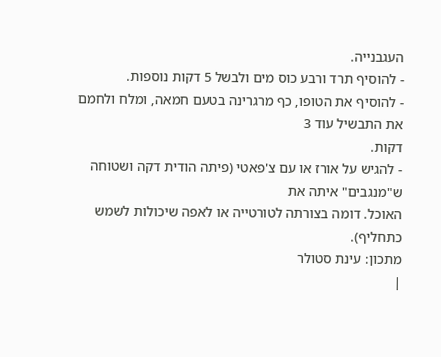העגבנייה.
- להוסיף תרד ורבע כוס מים ולבשל 5 דקות נוספות.
- להוסיף את הטופו, כף מרגרינה בטעם חמאה, ומלח ולחמם את התבשיל עוד 3
דקות.
- להגיש על אורז או עם צ'פאטי (פיתה הודית דקה ושטוחה ש"מנגבים" איתה את
האוכל. דומה בצורתה לטורטייה או לאפה שיכולות לשמש
כתחליף).
מתכון: עינת סטולר
|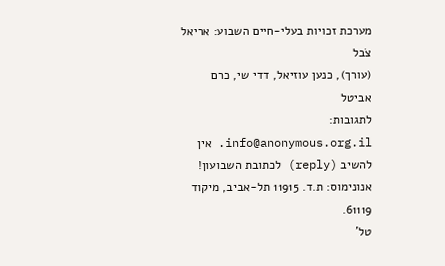מערכת זכויות בעלי-חיים השבוע: אריאל צֹבל
(עורך), כנען עוזיאל, דדי שי, כרם
אביטל
לתגובות: info@anonymous.org.il. אין
להשיב (reply) לכתובת השבועון!
אנונימוס: ת.ד. 11915 תל-אביב, מיקוד 61119.
טל'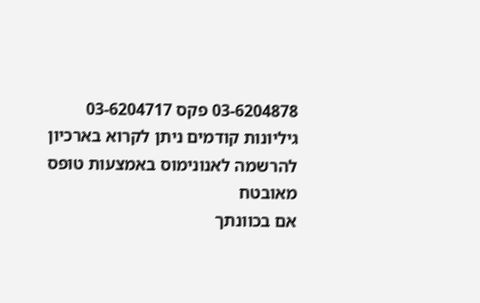03-6204878 פקס 03-6204717
גיליונות קודמים ניתן לקרוא בארכיון
להרשמה לאנונימוס באמצעות טופס
מאובטח
אם בכוונתך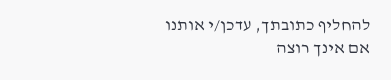להחליף כתובתך, עדכן/י אותנו
אם אינך רוצה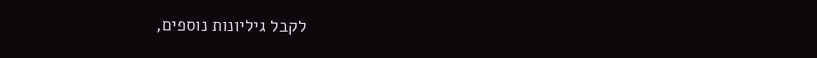לקבל גיליונות נוספים,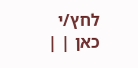לחץ/י
כאן | |